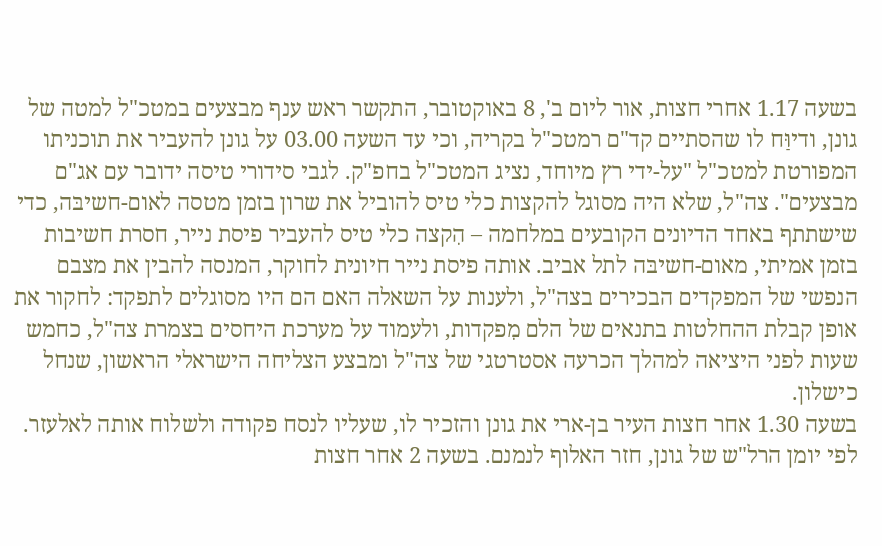בשעה 1.17 אחרי חצות, אור ליום ב', 8 באוקטובר, התקשר ראש ענף מבצעים במטכ"ל למטה של גונן, ודיוַּח לו שהסתיים קד"ם רמטכ"ל בקריה, וכי עד השעה 03.00 על גונן להעביר את תוכניתו המפורטת למטכ"ל "על-ידי רץ מיוחד, נציג המטכ"ל בחפ"ק. לגבי סידורי טיסה ידובר עם אג"ם מבצעים". צה"ל, שלא היה מסוגל להקצות כלי טיס להוביל את שרון בזמן מטסה לאום-חשיבּה, כדי שישתתף באחד הדיונים הקובעים במלחמה – הִקצה כלי טיס להעביר פיסת נייר, חסרת חשיבות בזמן אמיתי, מאום-חשיבּה לתל אביב. אותה פיסת נייר חיונית לחוקר, המנסה להבין את מצבם הנפשי של המפקדים הבכירים בצה"ל, ולענות על השאלה האם הם היו מסוגלים לתפקד: לחקור את אופן קבלת ההחלטות בתנאים של הלם מִפקדות, ולעמוד על מערכת היחסים בצמרת צה"ל, כחמש שעות לפני היציאה למהלך הכרעה אסטרטגי של צה"ל ומבצע הצליחה הישראלי הראשון, שנחל כישלון.
בשעה 1.30 אחר חצות העיר בן-ארי את גונן והזכיר לו, שעליו לנסח פקודה ולשלוח אותה לאלעזר. לפי יומן הרל"ש של גונן, חזר האלוף לנמנם. בשעה 2 אחר חצות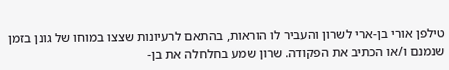טילפן אורי בן-ארי לשרון והעביר לו הוראות, בהתאם לרעיונות שצצו במוחו של גונן בזמן שנמנם ו/או הכתיב את הפקודה. שרון שמע בחלחלה את בן-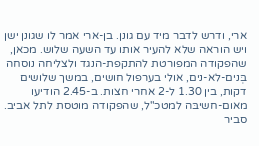ארי, ודרש לדבר מיד עם גונן. בן-ארי אמר לו שגונן ישן ויש הוראה שלא להעיר אותו עד השעה שלוש. מכאן, שהפקודה המפורטת להתקפת-הנגד ולצליחה נוסחה בְּנים-לא-נים, אולי בערפול חושים, במשך שלושים דקות, בין 1.30 ל-2 אחרי חצות. ב-2.45 הודיעו מאום-חשיבּה למטכ"ל, שהפקודה מוטסת לתל אביב. סביר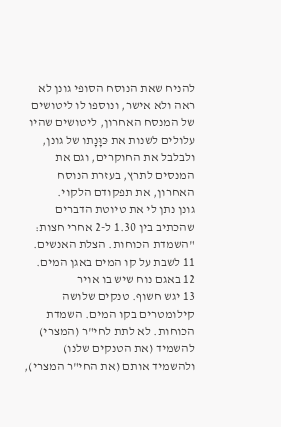להניח שאת הנוסח הסופי גונן לא ראה ולא אישר, ונוספו לו ליטושים של המנסח האחרון, ליטושים שהיו עלולים לשנות את כּוָּנָתו של גונן, ולבלבל את החוקרים, וגם את המנסים לתרץ, בעזרת הנוסח האחרון, את תפקודם הלקוי.
גונן נתן לי את טיוטת הדברים שהכתיב בין 1.30 ל-2 אחרי חצות: "השמדת הכוחות. הצלת האנשים.
11 לשבת על קו המים באגן המים.
12 באגם נוח שיש בו אויר
13 יגש חשוף. טנקים שלושה קילומטרים בקו המים. השמדת הכוחות. לא לתת לחי"ר (המצרי) להשמיד (את הטנקים שלנו) ולהשמיד אותם (את החי"ר המצרי),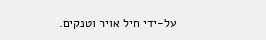על-ידי חיל אויר וטנקים.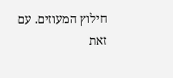חילוץ המעוזים. עם זאת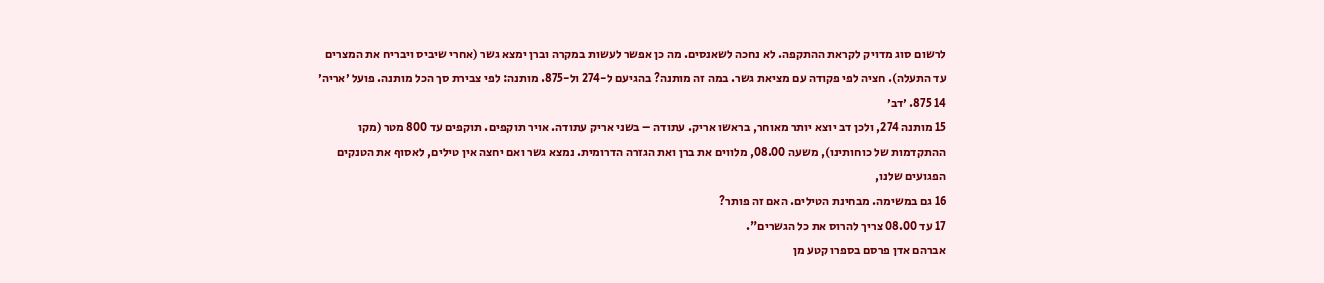לרשום סוג מדויק לקראת ההתקפה. לא נחכה לשאנסים. מה כן אפשר לעשות במקרה וברן ימצא גשר (אחרי שיביס ויבריח את המצרים עד התעלה). חציה לפי פקודה עם מציאת גשר. במה זה מותנה? בהגיעם ל-274 ול-875. מותנה: לפי צבירת סך הכל מותנה. פועל ׳אריה׳
14 875. ׳דב׳
15 מותנה 274, ולכן דב יוצא יותר מאוחר, בראשו אריק. עתודה – בשני אריק עתודה. אויר תוקפים. תוקפים עד 800 מטר (מקו ההתקדמות של כוחותינו), משעה 08.00, מלווים את ברן ואת הגזרה הדרומית. נמצא גשר ואם יחצה אין טילים, לאסוף את הטנקים הפגועים שלנו,
16 גם במשימה. מבחינת הטילים. האם זה פותר?
17 עד 08.00 צריך להרוס את כל הגשרים".
אברהם אדן פרסם בספרו קטע מן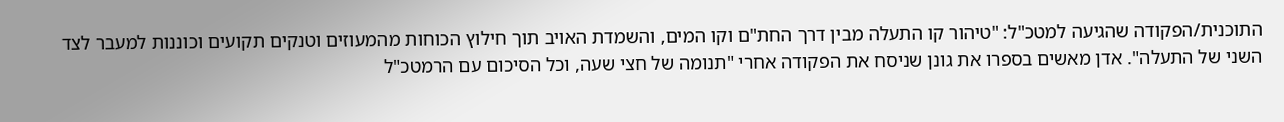התוכנית/הפקודה שהגיעה למטכ"ל: "טיהור קו התעלה מבין דרך החת"ם וקו המים, והשמדת האויב תוך חילוץ הכוחות מהמעוזים וטנקים תקועים וכוננות למעבר לצד השני של התעלה". אדן מאשים בספרו את גונן שניסח את הפקודה אחרי "תנומה של חצי שעה, וכל הסיכום עם הרמטכ"ל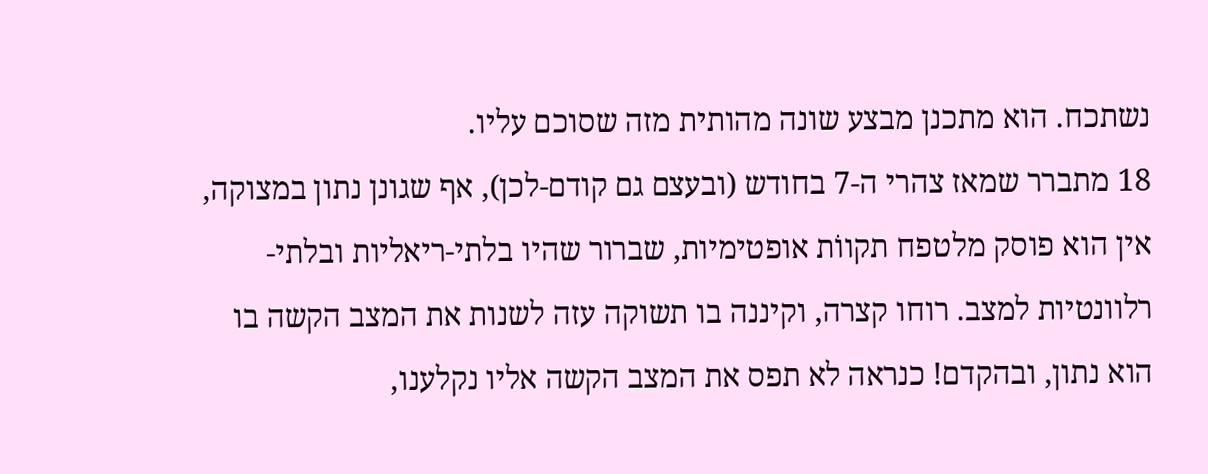נשתכח. הוא מתכנן מבצע שונה מהותית מזה שסוכם עליו.
18 מתברר שמאז צהרי ה-7 בחודש (ובעצם גם קודם-לכן), אף שגונן נתון במצוקה, אין הוא פוסק מלטפח תקווֹת אופטימיות, שברור שהיו בלתי-ריאליות ובלתי-רלוונטיות למצב. רוחו קצרה, וקיננה בו תשוקה עזה לשנות את המצב הקשה בו הוא נתון, ובהקדם! כנראה לא תפס את המצב הקשה אליו נקלענו,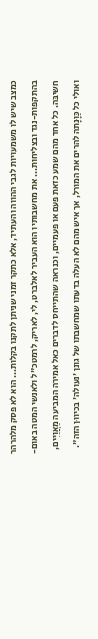כמצב שיש לו משמעויות לגבי ההווה והעתיד, אלא כתקר זמני שניתן לתקנו בקלות... הוא לא פסק מלהרהר בהתקפות-נגד ובצליחות... את מחשבותיו הוא העביר לאלברט, לי, לאריק, לרמטכ"ל ולאנשי המטה באום-חשיבּה. כל אחד מהם שמע כזאת פעם או פעמיים, וכנראה שהתייחס לדברים כאל אמירה המביעה מַאֲוַיִּים, ואולי כל כַּוָּנָתה להרים את המורל, אך איש מהם לא העלה בדעתו שמחשבתו של גונן 'נעולה' בכיווּן הזה".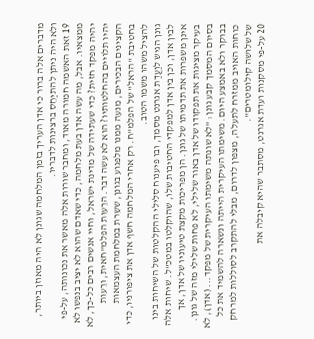מדברים אלה ברור כי אדן העריך בזמן המלחמה שגונן לא היה מאוזן ביותר, ולא היה ניתן להתיַחֵס ברצינות לדבריו.
19 זאת האשמה חמורה מאוד, ומחבר שורות אלה מאשר את נכונותה, על-פי ממצאיו. אבל, מה עשה אדן בעת מלחמה, כדי שאדם שהוא לא יציב בנפשו לא יהיה מפקד חזית? כדי שעתידה של מדינת ישראל, וחיי אנשים רבים כל-כך, לא יהיו תלויים בהחלטותיו? הוא לא עשה דבר. הרֵעוּת הפלמ"חאית, ורֵעות הקצינים הבכירים, מנעה ממנו מלפגוע בגונן, ששֵרת במלחמת העצמאות בחטיבת "הראל" של הפלמ"ח. רק אחרי המלחמה חשף אדן את ציפורניו, כדי להציל משהו משמו הטוב.
גונן הגיש לוַעֲדַת אגרנט מסמך, ובו פיענוח סלילי ההקלטות של השיחות בינו לבין אדן, וכן בין אדן למפקדי החטיבות שלו, שהוקלטו במטכ"ל. שיחות אלה אינן משפרות את תדמיתו של גונן. הן מפריכות מקצת טיעוניו של אדן, אך בעיקר מציגות את תפקודו של אדן באור שלילי, לא פחות שלילי מזה של גונן. בסיום המסמך קבע גונן: "לא שונתה משימתו העיקרית של מפקד... (אדן), לא בבוקר ולא באמצע היום. משימתו העיקרית הייתה ונשארה להשמיד את כל כוחות האויב ממזרח לתעלה, מצפון לדרום, מבלי להתקרב לסוללות למרחק של שלושה קילומטרים".
20 על-פי מסקנות ועדת אגרנט, מסתבר שהיא קיבלה את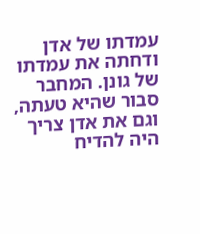עמדתו של אדן ודחתה את עמדתו של גונן. המחבר סבור שהיא טעתה, וגם את אדן צריך היה להדיח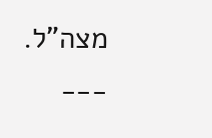מצה"ל.
___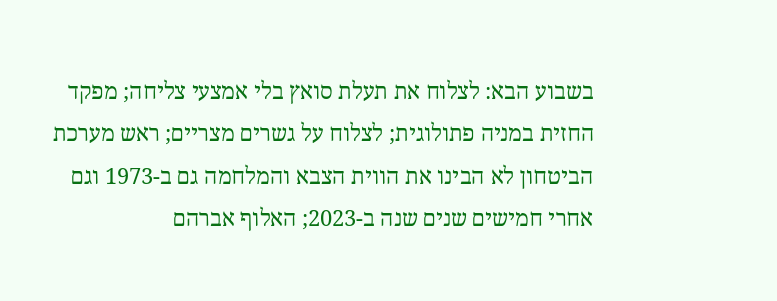בשבוע הבא: לצלוח את תעלת סואץ בלי אמצעי צליחה; מפקד החזית במניה פתולוגית; לצלוח על גשרים מצריים; ראש מערכת הביטחון לא הבינו את הווית הצבא והמלחמה גם ב-1973 וגם אחרי חמישים שנים שנה ב-2023; האלוף אברהם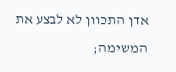אדן התכוון לא לבצע את המשימה;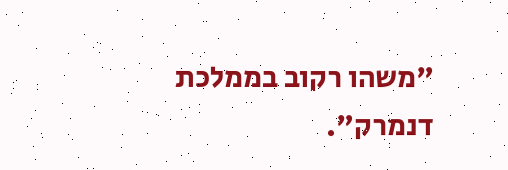"משהו רקוב בממלכת דנמרק".